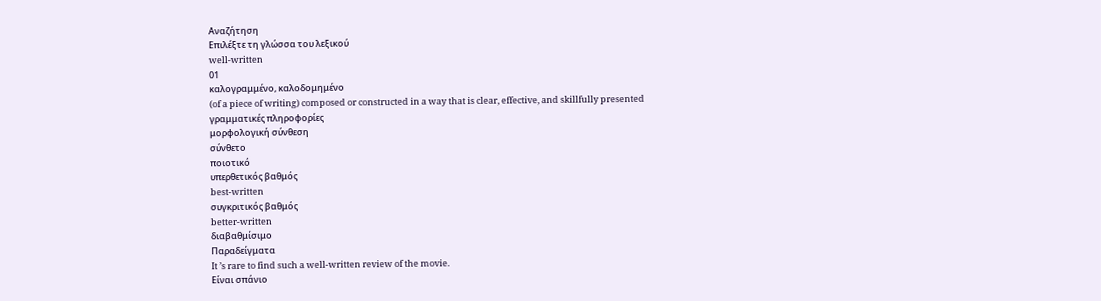Αναζήτηση
Επιλέξτε τη γλώσσα του λεξικού
well-written
01
καλογραμμένο, καλοδομημένο
(of a piece of writing) composed or constructed in a way that is clear, effective, and skillfully presented
γραμματικές πληροφορίες
μορφολογική σύνθεση
σύνθετο
ποιοτικό
υπερθετικός βαθμός
best-written
συγκριτικός βαθμός
better-written
διαβαθμίσιμο
Παραδείγματα
It ’s rare to find such a well-written review of the movie.
Είναι σπάνιο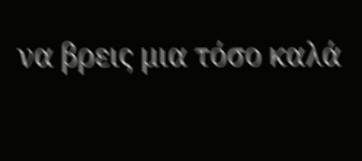να βρεις μια τόσο καλά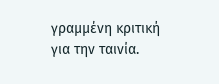γραμμένη κριτική για την ταινία.